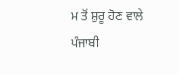ਮ ਤੋਂ ਸ਼ੁਰੂ ਹੋਣ ਵਾਲੇ ਪੰਜਾਬੀ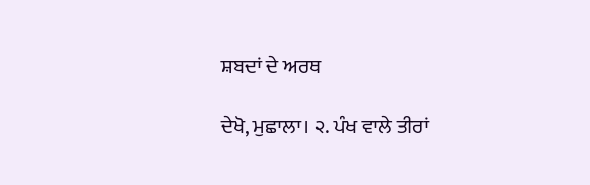ਸ਼ਬਦਾਂ ਦੇ ਅਰਥ

ਦੇਖੋ, ਮੁਛਾਲਾ। ੨. ਪੰਖ ਵਾਲੇ ਤੀਰਾਂ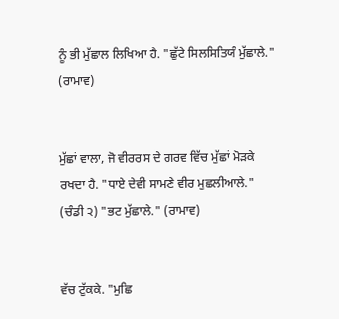ਨੂੰ ਭੀ ਮੁੱਛਾਲ ਲਿਖਿਆ ਹੈ. "ਛੁੱਟੇ ਸਿਲਸਿਤਿਯੰ ਮੁੱਛਾਲੇ." (ਰਾਮਾਵ)


ਮੁੱਛਾਂ ਵਾਲਾ, ਜੋ ਵੀਰਰਸ ਦੇ ਗਰਵ ਵਿੱਚ ਮੁੱਛਾਂ ਮੋੜਕੇ ਰਖਦਾ ਹੈ. "ਧਾਏ ਦੇਵੀ ਸਾਮਣੇ ਵੀਰ ਮੁਛਲੀਆਲੇ." (ਚੰਡੀ ੨) "ਭਟ ਮੁੱਛਾਲੇ." (ਰਾਮਾਵ)


ਵੱਚ ਟੁੱਕਕੇ. "ਮੁਛਿ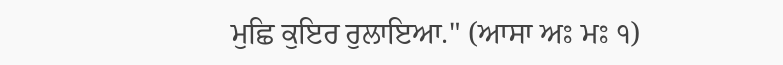ਮੁਛਿ ਕੁਇਰ ਰੁਲਾਇਆ." (ਆਸਾ ਅਃ ਮਃ ੧)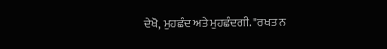ਦੇਖੋ, ਮੁਹਛੰਦ ਅਤੇ ਮੁਹਛੰਦਗੀ. "ਰਖਤ ਨ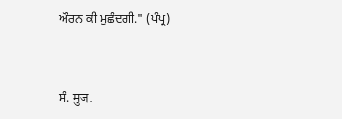ਔਰਨ ਕੀ ਮੁਛੰਦਗੀ." (ਪੰਪ੍ਰ)


ਸੰ. मुज.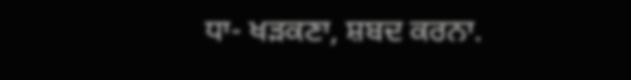ਧਾ- ਖੜਕਣਾ, ਸ਼ਬਦ ਕਰਨਾ.